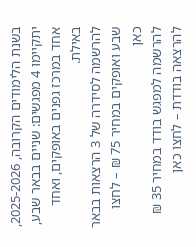בשנת הלימודים הקרובה, 2025-2026, יתקיימו 4 מפגשים: שניים בבאר שבע, אחד במרכז גפנים באופקים, ואחד באילת.
להרשמה לסידרה של 3 הרצאות בבאר שבע ואופקים במחיר 75 ₪ – לחצו כאן
להרשמה למפגש בודד במחיר 35 ₪ להרצאה בודדת – לחצו כאן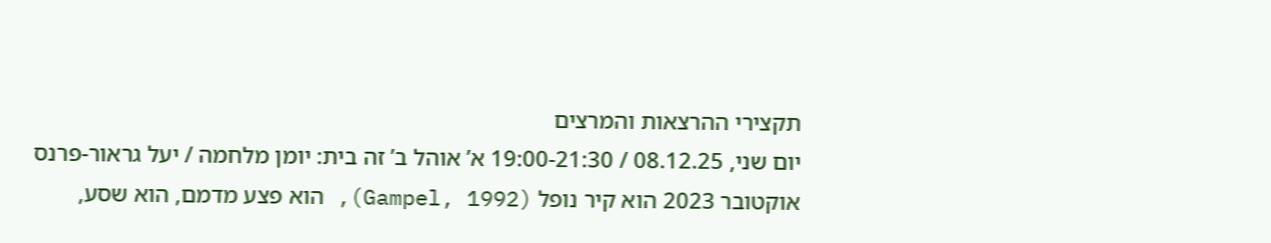תקצירי ההרצאות והמרצים
יום שני, 08.12.25 / 19:00-21:30 א’ אוהל ב’ זה בית: יומן מלחמה / יעל גראור-פרנס
אוקטובר 2023 הוא קיר נופל (Gampel, 1992), הוא פצע מדמם, הוא שסע,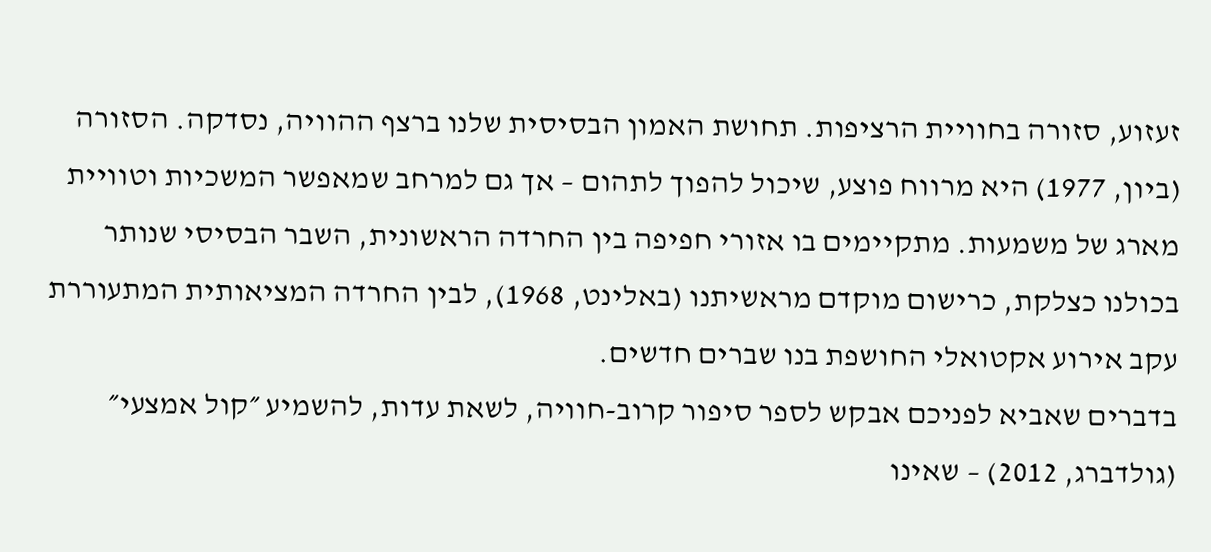זעזוע, סזורה בחוויית הרציפות. תחושת האמון הבסיסית שלנו ברצף ההוויה, נסדקה. הסזורה (ביון, 1977) היא מרווח פוצע, שיכול להפוך לתהום – אך גם למרחב שמאפשר המשכיות וטוויית מארג של משמעות. מתקיימים בו אזורי חפיפה בין החרדה הראשונית, השבר הבסיסי שנותר בכולנו כצלקת, כרישום מוקדם מראשיתנו (באלינט, 1968), לבין החרדה המציאותית המתעוררת עקב אירוע אקטואלי החושפת בנו שברים חדשים.
בדברים שאביא לפניכם אבקש לספר סיפור קרוב-חוויה, לשאת עדות, להשמיע ״קול אמצעי״ (גולדברג, 2012) – שאינו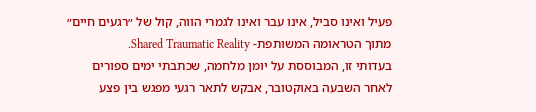פעיל ואינו סביל, אינו עבר ואינו לגמרי הווה, קול של ״רגעים חיים״ מתוך הטראומה המשותפת- Shared Traumatic Reality.
בעדותי זו, המבוססת על יומן מלחמה, שכתבתי ימים ספורים לאחר השבעה באוקטובר, אבקש לתאר רגעי מפגש בין פצע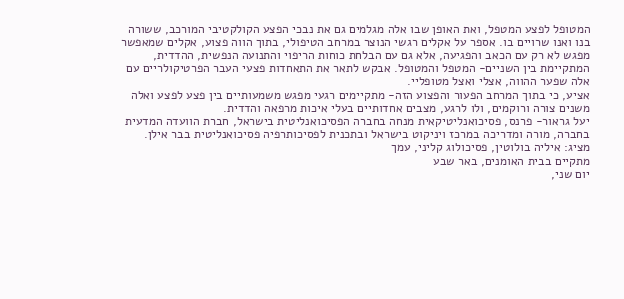המטופל לפצע המטפל, ואת האופן שבו אלה מגלמים גם את נבכי הפצע הקולקטיבי המורכב, ששורה בנו ואנו שרויים בו. אספר על אקלים רגשי הנוצר במרחב הטיפולי, בתוך הווה פצוע, אקלים שמאפשר מפגש לא רק עם הכאב והפגיעה, אלא גם עם הבלחת כוחות הריפוי והתנועה הנפשית, ההדדית, המתקיימת בין השניים- המטפל והמטופל. אבקש לתאר את התאחדות פצעי העבר הפרטיקולריים עם אלה שפער ההווה, אצלי ואצל מטופליי.
אציע, כי בתוך המרחב הפעור והפצוע הזה- מתקיימים רגעי מפגש משמעותיים בין פצע לפצע ואלה משנים צורה ורוקמים, ולו לרגע, מצבים אחדותיים בעלי איכות מרפאה והדדית.
יעל גראור- פרנס, פסיכואנליטיקאית מנחה בחברה הפסיכואנליטית בישראל, חברת הוועדה המדעית בחברה, מורה ומדריכה במרכז ויניקוט בישראל ובתכנית לפסיכותרפיה פסיכואנליטית בבר אילן.
מציג: איליה בולוטין, פסיכולוג קליני, עמך
מתקיים בבית האומנים, באר שבע
יום שני,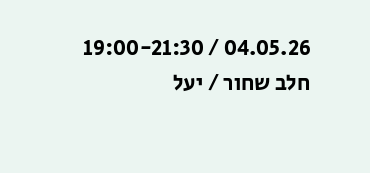04.05.26 / 19:00-21:30 חלב שחור / יעל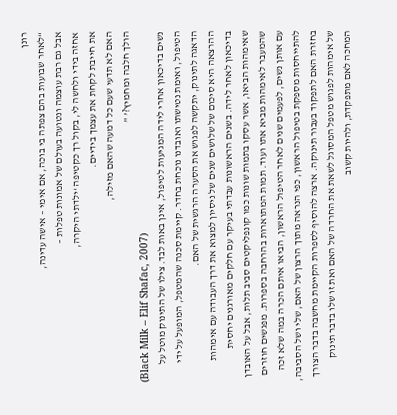רונן
“לאחר שבועות בהם צפתה בי בוכה, אם אימי – אישה עדינה,
אבל גם רבת עוצמה ונטועה בעולם של אמונות טפלות –
אחזה בידי ולחשה לי, בקול רך כקטיפה ‘ילדתי היקרה,
את חייבת לקחת את עצמך בידיים.
האם לא תדעי שעם כל דמעה שהאם מזילה,
הולך חלבה ומחמיץ?’ ”
(Black Milk – Elif Shafac, 2007)
נשים בדיכאון אחרי לידה המגיעות לטיפול, אינן באות לבד. צילו של התינוק מוטל על הטיפול, ואימת נטישתו ואובדנו נוכחת בחדר. קיימת סכנה שהמטפל, המופעל על ידי הדאגה לתינוק, יתקשה לפגוש את הסערה הרגשית של האם.
ההרצאה היא סיכום של שלושים שנים של ניסיון למצוא את דרך העבודה עם אימהות בדיכאון לאחר לידה. בשנים הראשונות עבדתי בעיקר עם חלקים מאורגנים יחסית שאימהות הביאו, אשר עסקו בתמות שונות כמו קונפליקטים סביב תלות, אבל על האובדן שהמעבר לאימהות מביא אתו ועוד. תמות המתוארות בהרחבה בספרות. מפגשים חוזרים עם אותן נשים, לפעמים שנים לאחר הטיפול הראשון, הביאו איתם הכרה במה שלא זכה להתייחסות מספקת בטיפול הראשון, כפי הנראה מתוך הרצון של האם, שלי ושל הסביבה, בחזרת האם לתפקוד בעבור תינוקה. ארצה להוסיף לספרות הקיימת מחשבה בדבר הצורך של אימהות לפגוש מטפל המסוגל לשאת את החרדה של האם ואת זו שלו בדבר תינוק המחכה לאם מתפקדת, ולהיות קשוב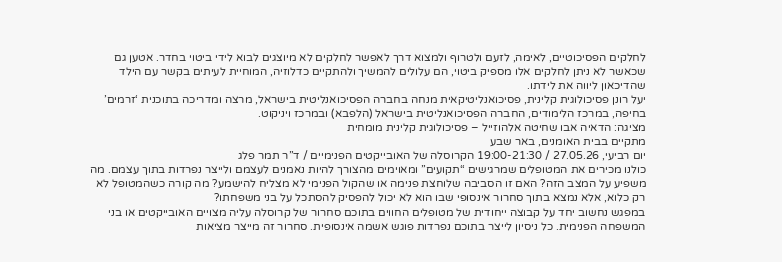לחלקים הפסיכוטיים, לאימה, לזעם ולטרוף ולמצוא דרך לאפשר לחלקים לא מיוצגים לבוא לידי ביטוי בחדר. אטען גם שכאשר לא ניתן לחלקים אלו מספיק ביטוי, הם עלולים להמשיך ולהתקיים כדלוזיה, המוחיית לעיתים בקשר עם הילד שהדיכאון ליווה את לידתו.
יעל רונן פסיכולוגית קלינית, פסיכואנליטיקאית מנחה בחברה הפסיכואנליטית בישראל, מרצה ומדריכה בתוכנית ‘זרמים’ בחיפה, במרכז הלימודים, החברה הפסיכואנליטית בישראל (הלפבא) ובמרכז ויניקוט.
מציגה: הדאיה אבו שחיטה אלהוזייל – פסיכולוגית קלינית מומחית
מתקיים בבית האומנים, באר שבע
יום רביעי, 27.05.26 / 19:00-21:30 הקרוסלה של האובייקטים הפנימיים / ד”ר תמר פלג
כולנו מכירים את המטופלים שמרגישים “תקועים” ומאוימים מהצורך להיות נאמנים לעצמם ולייצר נפרדות בתוך עצמם. מה משפיע על המצב הזה? האם זו הסביבה שלוחצת פנימה או שהקול הפנימי לא מצליח להישמע? מה קורה כשהמטופל לא רק כלוא, אלא נמצא בתוך סחרור אינסופי שבו הוא לא יכול להפסיק להסתכל על בני משפחתו?
במפגש נחשוב יחד על קבוצה ייחודית של מטופלים החווים בתוכם סחרור של קרוסלה עליה מצויים האובייקטים או בני המשפחה הפנימית. כל ניסיון לייצר בתוכם נפרדות פוגש אשמה אינסופית. סחרור זה מייצר מציאות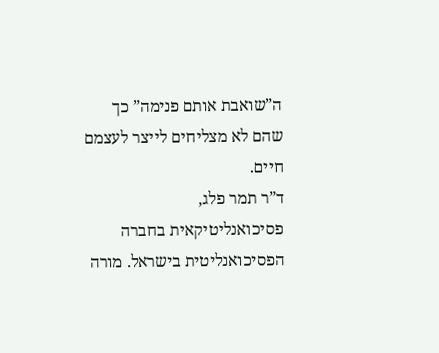ה”שואבת אותם פנימה” כך שהם לא מצליחים לייצר לעצמם חיים.
ד”ר תמר פלג, פסיכואנליטיקאית בחברה הפסיכואנליטית בישראל. מורה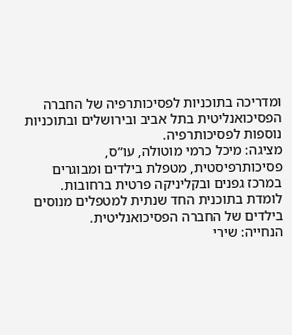ומדריכה בתוכניות לפסיכותרפיה של החברה הפסיכואנליטית בתל אביב ובירושלים ובתוכניות נוספות לפסיכותרפיה.
מציגה: מיכל כרמי מוטולה, עו”ס, פסיכותרפיסטית, מטפלת בילדים ומבוגרים במרכז גפנים ובקליניקה פרטית ברחובות.
לומדת בתוכנית החד שנתית למטפלים מנוסים בילדים של החברה הפסיכואנליטית.
הנחייה: שירי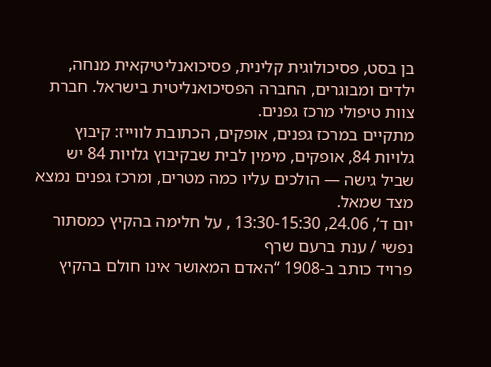בן בסט, פסיכולוגית קלינית, פסיכואנליטיקאית מנחה, ילדים ומבוגרים, החברה הפסיכואנליטית בישראל. חברת צוות טיפולי מרכז גפנים.
מתקיים במרכז גפנים, אופקים, הכתובת לווייז: קיבוץ גלויות 84, אופקים, מימין לבית שבקיבוץ גלויות 84 יש שביל גישה — הולכים עליו כמה מטרים, ומרכז גפנים נמצא מצד שמאל.
יום ד’, 24.06, 13:30-15:30 , על חלימה בהקיץ כמסתור נפשי / ענת ברעם שרף
פרויד כותב ב-1908 “האדם המאושר אינו חולם בהקיץ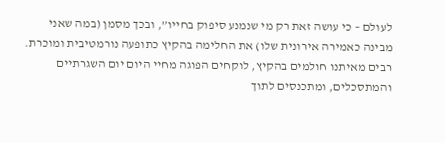לעולם – כי עושה זאת רק מי שנמנע סיפוק בחייו”, ובכך מסמן (במה שאני מבינה כאמירה אירונית שלו) את החלימה בהקיץ כתופעה נורמטיבית ומוכרת. רבים מאיתנו חולמים בהקיץ, לוקחים הפוגה מחיי היום יום השגרתיים והמתסכלים, ומתכנסים לתוך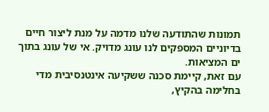תמונות שהתודעה שלנו מדמה על מנת ליצור חיים בדיוניים המספקים לנו עונג מדויק. אי של עונג בתוך ים המציאות.
עם זאת, קיימת סכנה ששקיעה אינטנסיבית מדי בחלימה בהקיץ,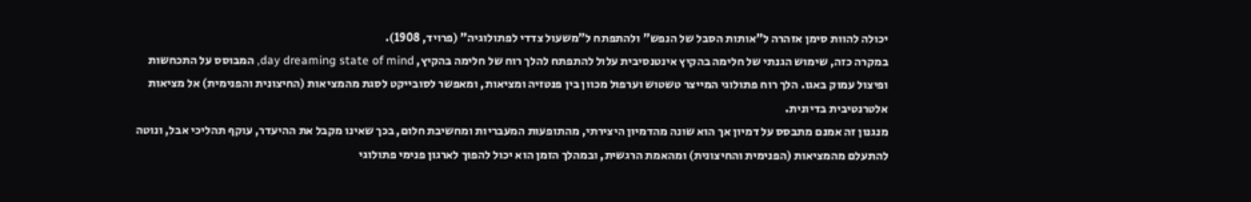יכולה להוות סימן אזהרה ל”אותות הסבל של הנפש” ולהתפתח ל”משעול צדדי לפתולוגיה” (פרויד, 1908).
במקרה כזה, שימוש הגנתי של חלימה בהקיץ אינטנסיבית עלול להתפתח להלך רוח של חלימה בהקיץ, day dreaming state of mind, המבוסס על התכחשות ופיצול עמוק באגו. הלך רוח פתולוגי המייצר טשטוש וערפול מכוון בין פנטזיה ומציאות, ומאפשר לסובייקט לסגת מהמציאות (החיצונית והפנימית) אל מציאות אלטרנטיבית בדיונית.
מנגנון זה אמנם מתבסס על דמיון אך הוא שונה מהדמיון היצירתי, מהתופעות המעבריות ומחשיבת חלום, בכך שאינו מקבל את ההיעדר, עוקף תהליכי אבל, ונוטה להתעלם מהמציאות (הפנימית והחיצונית) ומהאמת הרגשית, ובמהלך הזמן הוא יכול להפוך לארגון פנימי פתולוגי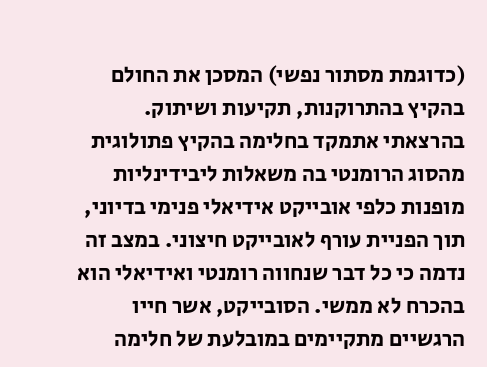(כדוגמת מסתור נפשי) המסכן את החולם בהקיץ בהתרוקנות, תקיעות ושיתוק.
בהרצאתי אתמקד בחלימה בהקיץ פתולוגית מהסוג הרומנטי בה משאלות ליבידינליות מופנות כלפי אובייקט אידיאלי פנימי בדיוני, תוך הפניית עורף לאובייקט חיצוני. במצב זה נדמה כי כל דבר שנחווה רומנטי ואידיאלי הוא בהכרח לא ממשי. הסובייקט, אשר חייו הרגשיים מתקיימים במובלעת של חלימה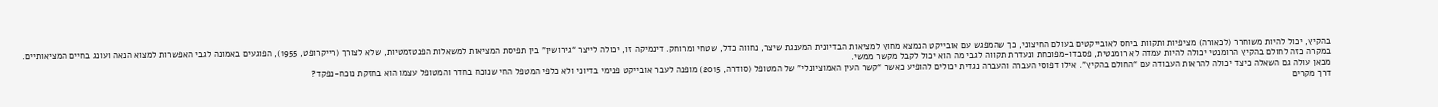בהקיץ, יכול להיות משוחרר (לכאורה) מציפיות ותקוות ביחס לאובייקטים בעולם החיצוני, כך שהמפגש עם אובייקט הנמצא מחוץ למציאות הבדיונית המענגת שיצר, נחווה כדל, שטחי ומרוחק. דינמיקה זו, יכולה לייצר “גירושין” בין תפיסת המציאות למשאלות הפנטזמטיות, שלא לצורך (רייקרופט, 1955), הפוגעים באמונה לגבי האפשרות למצוא הנאה ועונג בחיים המציאותיים.
במקרה כזה לחולם בהקיץ הרומנטי יכולה להיות עמדה לא רומנטית, פסבדו-מפוכחת ונעדרת תקווה לגבי מה הוא יכול לקבל מקשר ממשי.
מכאן עולה גם השאלה כיצד יכולה להראות העבודה עם “החולם בהקיץ”. אילו דפוסי העברה והעברה נגדית יכולים להופיע כאשר “קשר העין האמוציונלי” של המטופל (סודרה, 2015) מופנה לעבר אובייקט פנימי בדיוני ולא כלפי המטפל החי שנוכח בחדר והמטופל עצמו הוא בחזקת נוכח-נפקד?
דרך מקרים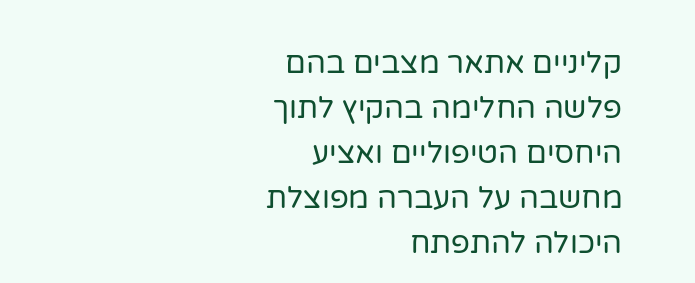קליניים אתאר מצבים בהם פלשה החלימה בהקיץ לתוך היחסים הטיפוליים ואציע מחשבה על העברה מפוצלת היכולה להתפתח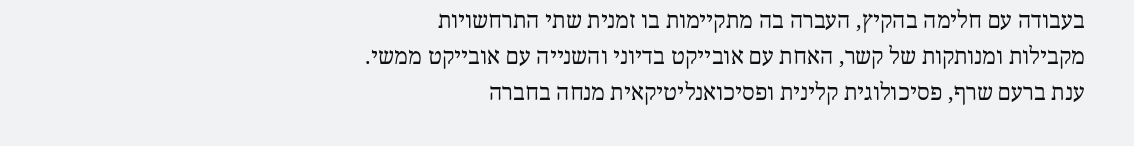בעבודה עם חלימה בהקיץ, העברה בה מתקיימות בו זמנית שתי התרחשויות מקבילות ומנותקות של קשר, האחת עם אובייקט בדיוני והשנייה עם אובייקט ממשי.
ענת ברעם שרף, פסיכולוגית קלינית ופסיכואנליטיקאית מנחה בחברה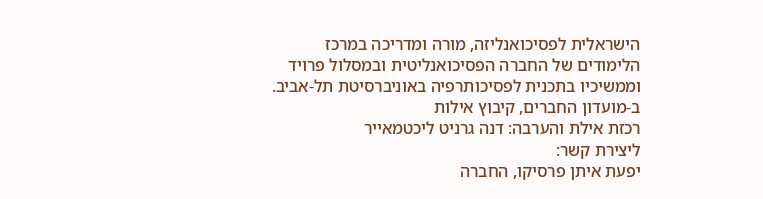הישראלית לפסיכואנליזה, מורה ומדריכה במרכז הלימודים של החברה הפסיכואנליטית ובמסלול פרויד וממשיכיו בתכנית לפסיכותרפיה באוניברסיטת תל-אביב.
ב-מועדון החברים, קיבוץ אילות
רכזת אילת והערבה: דנה גרניט ליכטמאייר
ליצירת קשר:
יפעת איתן פרסיקו, החברה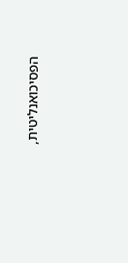הפסיכואנליטית,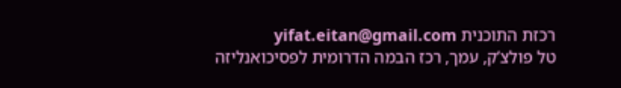רכזת התוכנית yifat.eitan@gmail.com
טל פולצ’ק, עמך, רכז הבמה הדרומית לפסיכואנליזה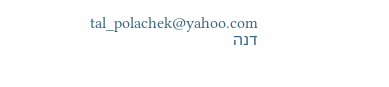tal_polachek@yahoo.com
דנה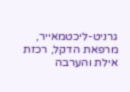גרניט-ליכטמאייר, מרפאת הדקל, רכזת אילת והערבה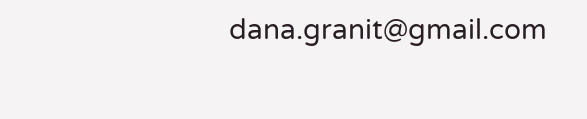dana.granit@gmail.com